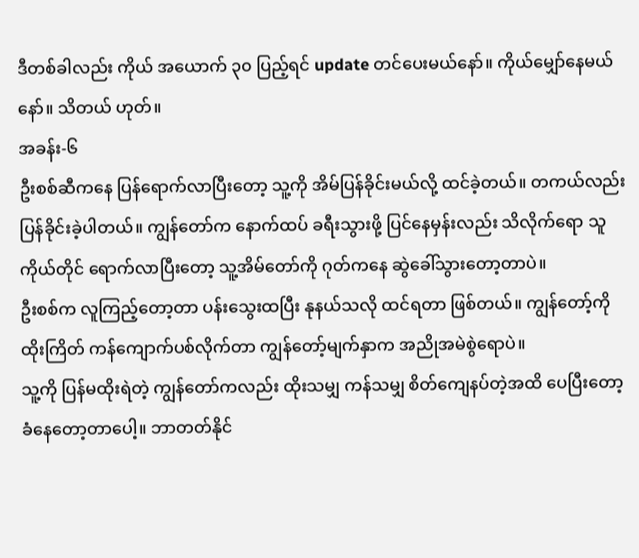ဒီတစ်ခါလည်း ကိုယ် အယောက် ၃၀ ပြည့်ရင် update တင်ပေးမယ်နော်။ ကိုယ်မျှော်နေမယ်နော်။ သိတယ် ဟုတ်။
အခန်း-၆
ဦးစစ်ဆီကနေ ပြန်ရောက်လာပြီးတော့ သူ့ကို အိမ်ပြန်ခိုင်းမယ်လို့ ထင်ခဲ့တယ်။ တကယ်လည်း ပြန်ခိုင်းခဲ့ပါတယ်။ ကျွန်တော်က နောက်ထပ် ခရီးသွားဖို့ ပြင်နေမှန်းလည်း သိလိုက်ရော သူကိုယ်တိုင် ရောက်လာပြီးတော့ သူ့အိမ်တော်ကို ဂုတ်ကနေ ဆွဲခေါ်သွားတော့တာပဲ။
ဦးစစ်က လူကြည့်တော့တာ ပန်းသွေးထပြီး နုနယ်သလို ထင်ရတာ ဖြစ်တယ်။ ကျွန်တော့်ကို ထိုးကြိတ် ကန်ကျောက်ပစ်လိုက်တာ ကျွန်တော့်မျက်နှာက အညိုအမဲစွဲရောပဲ။
သူ့ကို ပြန်မထိုးရဲတဲ့ ကျွန်တော်ကလည်း ထိုးသမျှ ကန်သမျှ စိတ်ကျေနပ်တဲ့အထိ ပေပြီးတော့ ခံနေတော့တာပေါ့။ ဘာတတ်နိုင်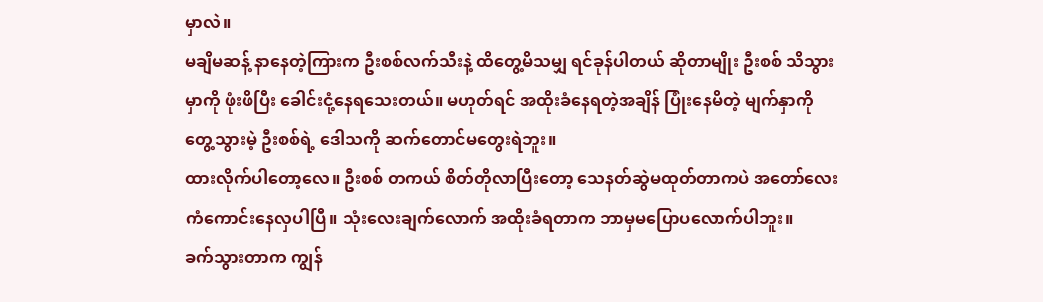မှာလဲ။
မချိမဆန့် နာနေတဲ့ကြားက ဦးစစ်လက်သီးနဲ့ ထိတွေ့မိသမျှ ရင်ခုန်ပါတယ် ဆိုတာမျိုး ဦးစစ် သိသွားမှာကို ဖုံးဖိပြီး ခေါင်းငုံ့နေရသေးတယ်။ မဟုတ်ရင် အထိုးခံနေရတဲ့အချိန် ပြုံးနေမိတဲ့ မျက်နှာကို တွေ့သွားမဲ့ ဦးစစ်ရဲ့ ဒေါသကို ဆက်တောင်မတွေးရဲဘူး။
ထားလိုက်ပါတော့လေ။ ဦးစစ် တကယ် စိတ်တိုလာပြီးတော့ သေနတ်ဆွဲမထုတ်တာကပဲ အတော်လေး ကံကောင်းနေလှပါပြီ။ သုံးလေးချက်လောက် အထိုးခံရတာက ဘာမှမပြောပလောက်ပါဘူး။
ခက်သွားတာက ကျွန်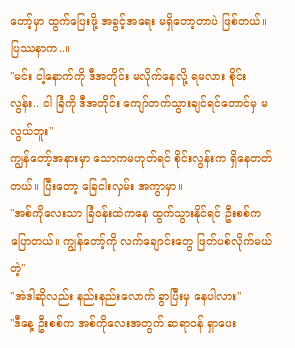တော့်မှာ ထွက်ပြေးဖို့ အခွင့်အရေး မရှိတော့တာပဲ ဖြစ်တယ်။ ပြဿနာက..။
"မင်း ငါ့နောက်ကို ဒီအတိုင်း မလိုက်နေလို့ ရမလား စိုင်းလွန်း.. ငါ ခြံကို ဒီအတိုင်း ကျော်တက်သွားချင်ရင်တောင်မှ မလွယ်ဘူး"
ကျွန်တော့်အနားမှာ သောကမဟုတ်ရင် စိုင်းလွန်းက ရှိနေတတ်တယ်။ ပြီးတော့ ခြေငါးလှမ်း အကွာမှာ။
"အစ်ကိုလေးသာ ခြံဝန်းထဲကနေ ထွက်သွားနိုင်ရင် ဦးစစ်က ပြောတယ်။ ကျွန်တော့်ကို လက်ချောင်းတွေ ဖြတ်ပစ်လိုက်မယ်တဲ့"
"အဲဒါဆိုလည်း နည်းနည်းလောက် ခွာပြီးမှ နေပါလား"
"ဒီနေ့ ဦးစစ်က အစ်ကိုလေးအတွက် ဆရာဝန် ရှာပေး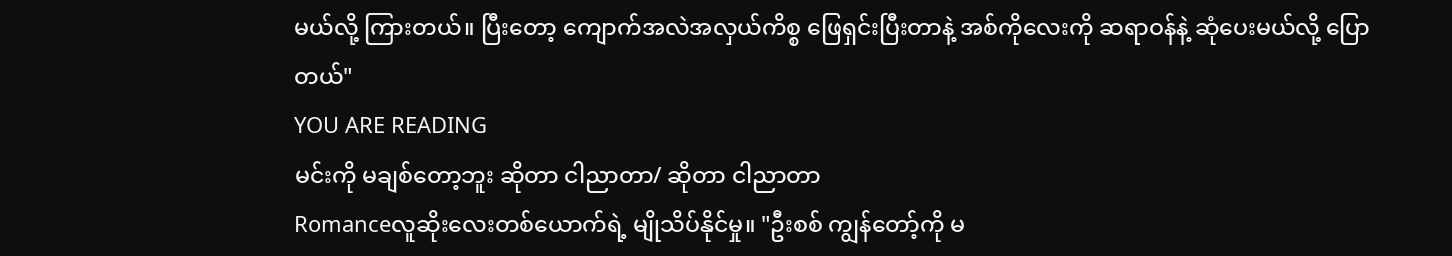မယ်လို့ ကြားတယ်။ ပြီးတော့ ကျောက်အလဲအလှယ်ကိစ္စ ဖြေရှင်းပြီးတာနဲ့ အစ်ကိုလေးကို ဆရာဝန်နဲ့ ဆုံပေးမယ်လို့ ပြောတယ်"
YOU ARE READING
မင်းကို မချစ်တော့ဘူး ဆိုတာ ငါညာတာ/ ဆိုတာ ငါညာတာ
Romanceလူဆိုးလေးတစ်ယောက်ရဲ့ မျိုသိပ်နိုင်မှု။ "ဦးစစ် ကျွန်တော့်ကို မ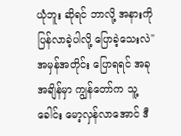ယုံဘူး ဆိုရင် ဘာလို့ အနားကို ပြန်လာခဲ့ပါလို့ ပြောခဲ့သေးလဲ" အမှန်အတိုင်း ပြောရရင် အခုအချိန်မှာ ကျွန်တော်က သူ့ခေါင်း မော့လှန်လာအောင် ဒီ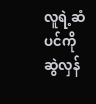လူရဲ့ဆံပင်ကို ဆွဲလှန်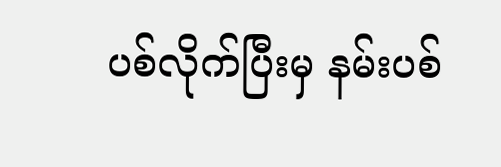ပစ်လိုက်ပြီးမှ နမ်းပစ်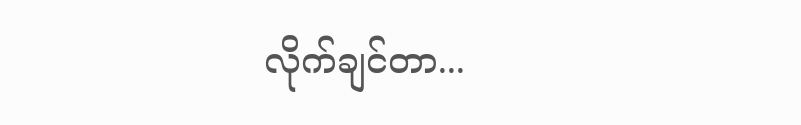လိုက်ချင်တာ...